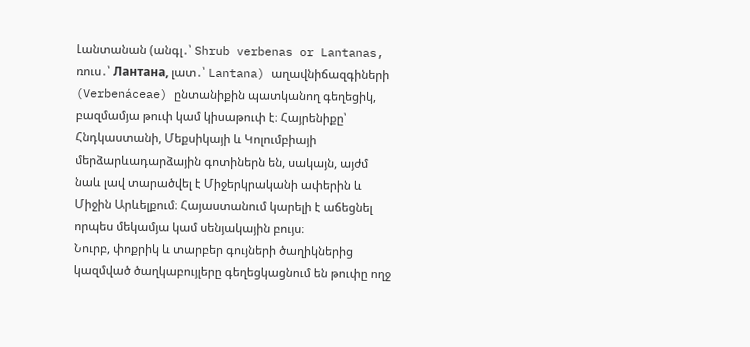Լանտանան (անգլ․՝ Shrub verbenas or Lantanas, ռուս․՝ Лантана, լատ․՝ Lantana) աղավնիճազգիների (Verbenáceae) ընտանիքին պատկանող գեղեցիկ, բազմամյա թուփ կամ կիսաթուփ է։ Հայրենիքը՝ Հնդկաստանի, Մեքսիկայի և Կոլումբիայի մերձարևադարձային գոտիներն են, սակայն, այժմ նաև լավ տարածվել է Միջերկրականի ափերին և Միջին Արևելքում։ Հայաստանում կարելի է աճեցնել որպես մեկամյա կամ սենյակային բույս։
Նուրբ, փոքրիկ և տարբեր գույների ծաղիկներից կազմված ծաղկաբույլերը գեղեցկացնում են թուփը ողջ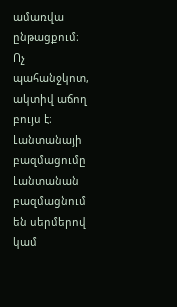ամառվա ընթացքում։
Ոչ պահանջկոտ, ակտիվ աճող բույս է։
Լանտանայի բազմացումը
Լանտանան բազմացնում են սերմերով կամ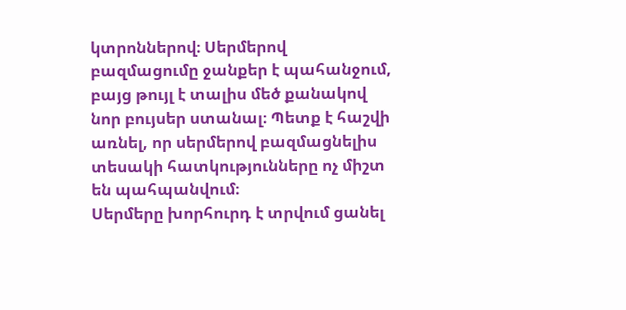կտրոններով։ Սերմերով բազմացումը ջանքեր է պահանջում, բայց թույլ է տալիս մեծ քանակով նոր բույսեր ստանալ։ Պետք է հաշվի առնել, որ սերմերով բազմացնելիս տեսակի հատկությունները ոչ միշտ են պահպանվում։
Սերմերը խորհուրդ է տրվում ցանել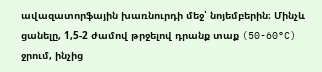ավազատորֆային խառնուրդի մեջ՝ նոյեմբերին։ Մինչև ցանելը, 1,5-2 ժամով թրջելով դրանք տաք (50-60°C) ջրում, ինչից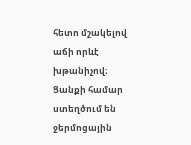հետո մշակելով աճի որևէ խթանիչով։ Ցանքի համար ստեղծում են ջերմոցային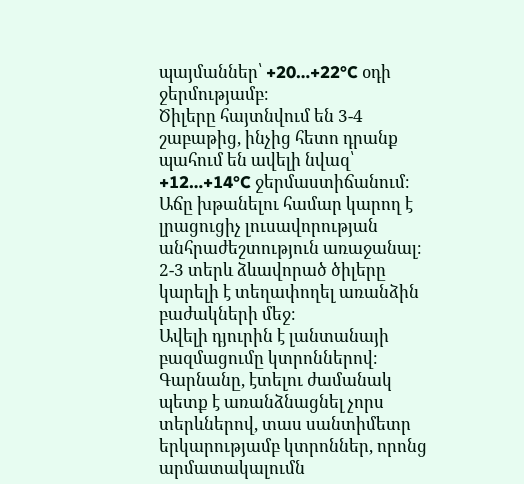պայմաններ՝ +20…+22°C օդի ջերմությամբ։
Ծիլերը հայտնվում են 3-4 շաբաթից, ինչից հետո դրանք պահում են ավելի նվազ՝ +12…+14°C ջերմաստիճանում։ Աճը խթանելու համար կարող է լրացուցիչ լուսավորության անհրաժեշտություն առաջանալ։ 2-3 տերև ձևավորած ծիլերը կարելի է տեղափողել առանձին բաժակների մեջ։
Ավելի դյուրին է լանտանայի բազմացումը կտրոններով։ Գարնանը, էտելու ժամանակ պետք է առանձնացնել չորս տերևներով, տաս սանտիմետր երկարությամբ կտրոններ, որոնց արմատակալումն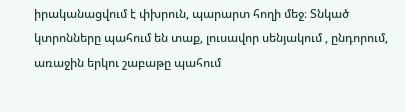իրականացվում է փխրուն, պարարտ հողի մեջ։ Տնկած կտրոնները պահում են տաք, լուսավոր սենյակում , ընդորում, առաջին երկու շաբաթը պահում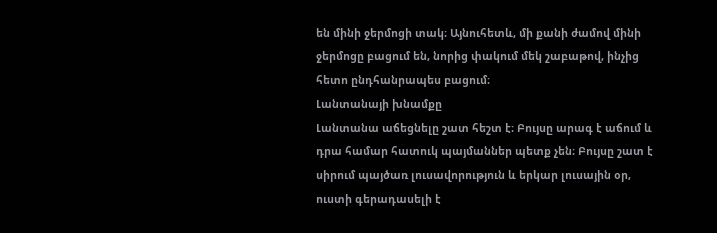են մինի ջերմոցի տակ։ Այնուհետև, մի քանի ժամով մինի ջերմոցը բացում են, նորից փակում մեկ շաբաթով, ինչից հետո ընդհանրապես բացում։
Լանտանայի խնամքը
Լանտանա աճեցնելը շատ հեշտ է։ Բույսը արագ է աճում և դրա համար հատուկ պայմաններ պետք չեն։ Բույսը շատ է սիրում պայծառ լուսավորություն և երկար լուսային օր, ուստի գերադասելի է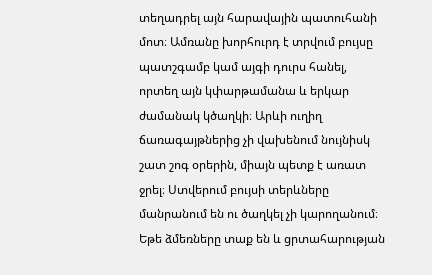տեղադրել այն հարավային պատուհանի մոտ։ Ամռանը խորհուրդ է տրվում բույսը պատշգամբ կամ այգի դուրս հանել, որտեղ այն կփարթամանա և երկար ժամանակ կծաղկի։ Արևի ուղիղ ճառագայթներից չի վախենում նույնիսկ շատ շոգ օրերին, միայն պետք է առատ ջրել։ Ստվերում բույսի տերևները մանրանում են ու ծաղկել չի կարողանում։
Եթե ձմեռները տաք են և ցրտահարության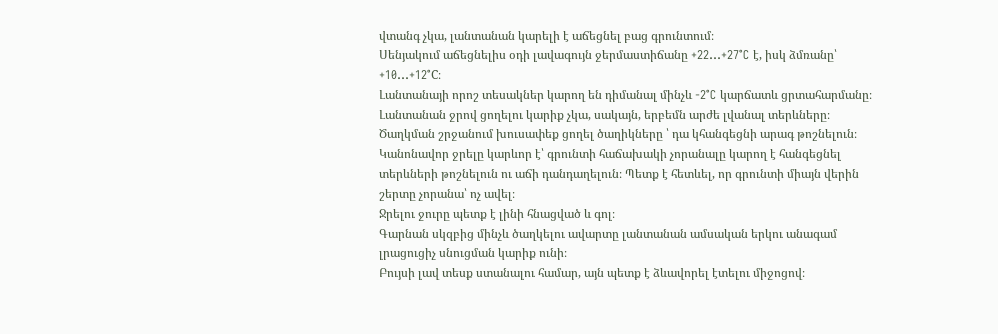վտանգ չկա, լանտանան կարելի է աճեցնել բաց գրունտում։
Սենյակում աճեցնելիս օդի լավագույն ջերմաստիճանը +22…+27°C է, իսկ ձմռանը՝ +10…+12°C։
Լանտանայի որոշ տեսակներ կարող են դիմանալ մինչև -2°C կարճատև ցրտահարմանը։
Լանտանան ջրով ցողելու կարիք չկա, սակայն, երբեմն արժե լվանալ տերևները։ Ծաղկման շրջանում խուսափեք ցողել ծաղիկները ՝ դա կհանգեցնի արագ թոշնելուն։
Կանոնավոր ջրելը կարևոր է՝ գրունտի հաճախակի չորանալը կարող է հանգեցնել տերևների թոշնելուն ու աճի դանդաղելուն։ Պետք է հետևել, որ գրունտի միայն վերին շերտը չորանա՝ ոչ ավել։
Ջրելու ջուրը պետք է լինի հնացված և գոլ։
Գարնան սկզբից մինչև ծաղկելու ավարտը լանտանան ամսական երկու անագամ լրացուցիչ սնուցման կարիք ունի։
Բույսի լավ տեսք ստանալու համար, այն պետք է ձևավորել էտելու միջոցով։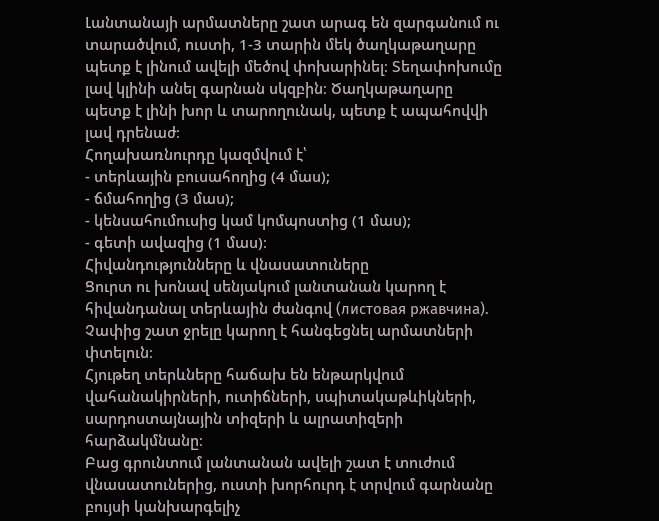Լանտանայի արմատները շատ արագ են զարգանում ու տարածվում, ուստի, 1-3 տարին մեկ ծաղկաթաղարը պետք է լինում ավելի մեծով փոխարինել։ Տեղափոխումը լավ կլինի անել գարնան սկզբին։ Ծաղկաթաղարը պետք է լինի խոր և տարողունակ, պետք է ապահովվի լավ դրենաժ։
Հողախառնուրդը կազմվում է՝
- տերևային բուսահողից (4 մաս);
- ճմահողից (3 մաս);
- կենսահումուսից կամ կոմպոստից (1 մաս);
- գետի ավազից (1 մաս)։
Հիվանդությունները և վնասատուները
Ցուրտ ու խոնավ սենյակում լանտանան կարող է հիվանդանալ տերևային ժանգով (листовая ржавчина). Չափից շատ ջրելը կարող է հանգեցնել արմատների փտելուն։
Հյութեղ տերևները հաճախ են ենթարկվում վահանակիրների, ուտիճների, սպիտակաթևիկների, սարդոստայնային տիզերի և ալրատիզերի հարձակմնանը։
Բաց գրունտում լանտանան ավելի շատ է տուժում վնասատուներից, ուստի խորհուրդ է տրվում գարնանը բույսի կանխարգելիչ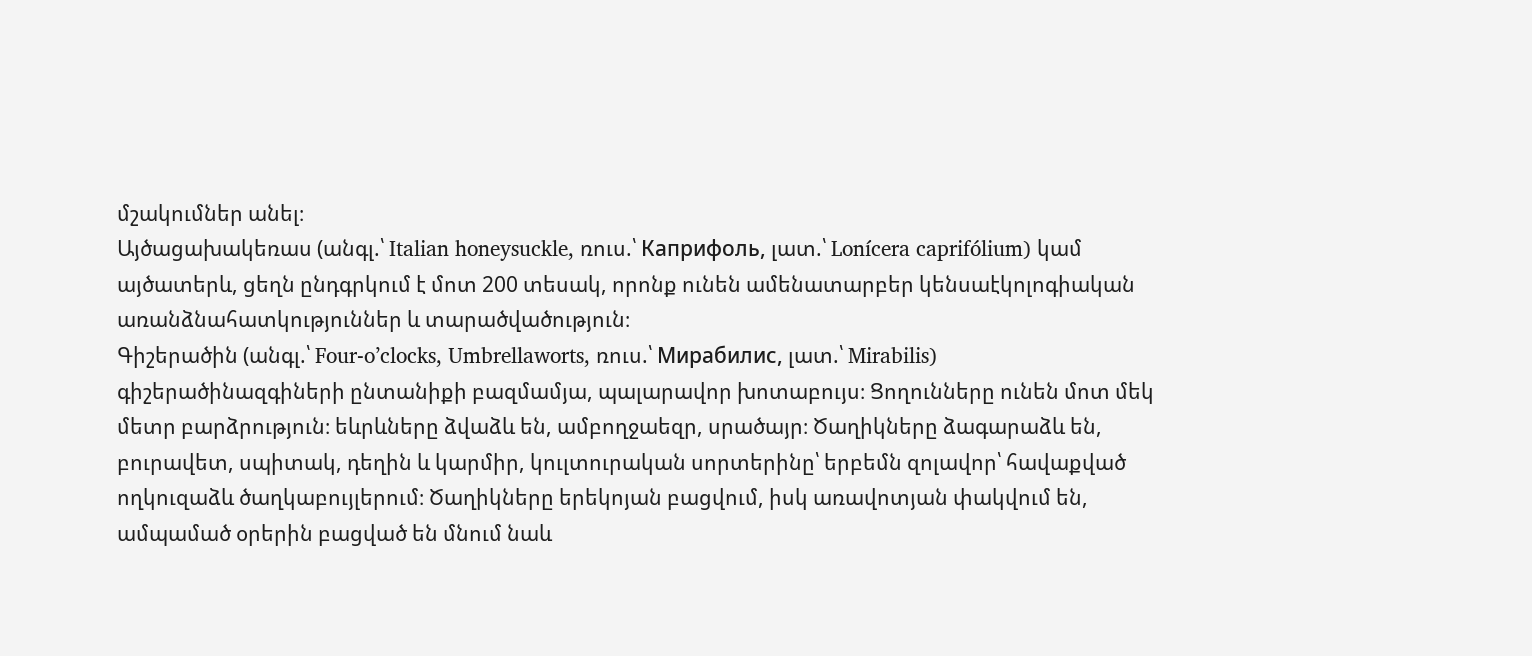մշակումներ անել։
Այծացախակեռաս (անգլ.՝ Italian honeysuckle, ռուս.՝ Каприфоль, լատ.՝ Lonícera caprifólium) կամ այծատերև, ցեղն ընդգրկում է մոտ 200 տեսակ, որոնք ունեն ամենատարբեր կենսաէկոլոգիական առանձնահատկություններ և տարածվածություն։
Գիշերածին (անգլ.՝ Four-o’clocks, Umbrellaworts, ռուս.՝ Мирабилис, լատ.՝ Mirabilis) գիշերածինազգիների ընտանիքի բազմամյա, պալարավոր խոտաբույս։ Ցողունները ունեն մոտ մեկ մետր բարձրություն։ եևրևները ձվաձև են, ամբողջաեզր, սրածայր։ Ծաղիկները ձագարաձև են, բուրավետ, սպիտակ, դեղին և կարմիր, կուլտուրական սորտերինը՝ երբեմն զոլավոր՝ հավաքված ողկուզաձև ծաղկաբույլերում։ Ծաղիկները երեկոյան բացվում, իսկ առավոտյան փակվում են, ամպամած օրերին բացված են մնում նաև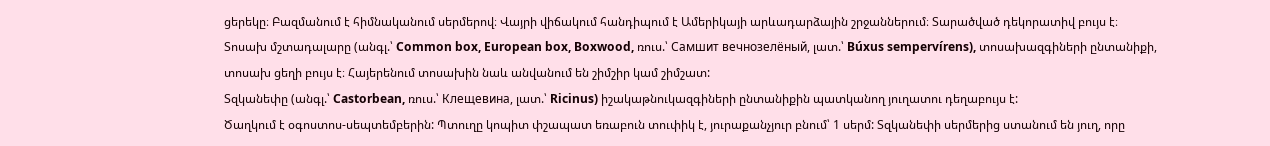ցերեկը։ Բազմանում է հիմնականում սերմերով։ Վայրի վիճակում հանդիպում է Ամերիկայի արևադարձային շրջաններում։ Տարածված դեկորատիվ բույս է։
Տոսախ մշտադալարը (անգլ.՝ Common box, European box, Boxwood, ռուս.՝ Самшит вечнозелёный, լատ.՝ Búxus sempervírens), տոսախազգիների ընտանիքի, տոսախ ցեղի բույս է։ Հայերենում տոսախին նաև անվանում են շիմշիր կամ շիմշատ:
Տզկանեփը (անգլ.՝ Castorbean, ռուս.՝ Клещевина, լատ.՝ Ricinus) իշակաթնուկազգիների ընտանիքին պատկանող յուղատու դեղաբույս է:
Ծաղկում է օգոստոս-սեպտեմբերին: Պտուղը կոպիտ փշապատ եռաբուն տուփիկ է, յուրաքանչյուր բնում՝ 1 սերմ: Տզկանեփի սերմերից ստանում են յուղ, որը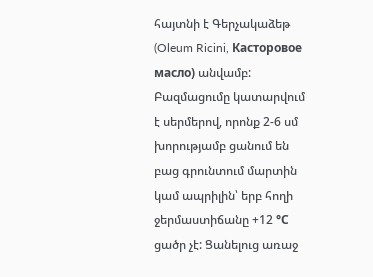հայտնի է Գերչակաձեթ (Oleum Ricini, Касторовое масло) անվամբ:
Բազմացումը կատարվում է սերմերով, որոնք 2-6 սմ խորությամբ ցանում են բաց գրունտում մարտին կամ ապրիլին՝ երբ հողի ջերմաստիճանը +12 °С ցածր չէ: Ցանելուց առաջ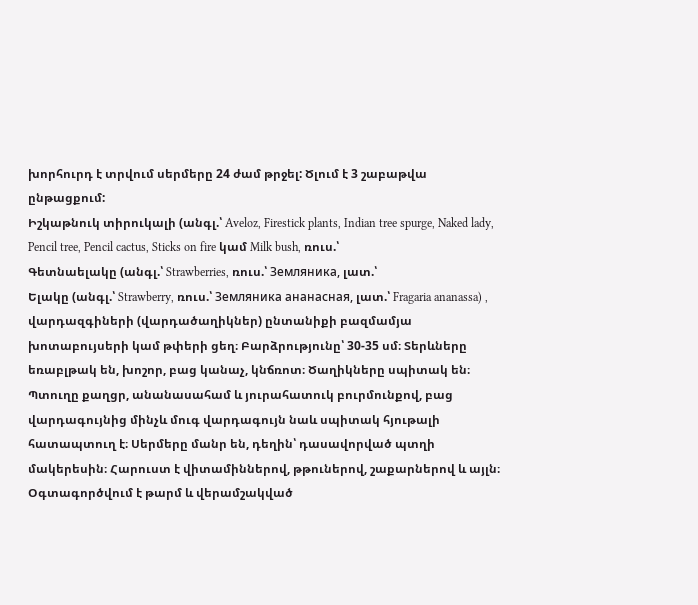խորհուրդ է տրվում սերմերը 24 ժամ թրջել: Ծլում է 3 շաբաթվա ընթացքում:
Իշկաթնուկ տիրուկալի (անգլ.՝ Aveloz, Firestick plants, Indian tree spurge, Naked lady, Pencil tree, Pencil cactus, Sticks on fire կամ Milk bush, ռուս.՝
Գետնաելակը (անգլ.՝ Strawberries, ռուս.՝ Земляника, լատ.՝
Ելակը (անգլ.՝ Strawberry, ռուս.՝ Земляника ананасная, լատ.՝ Fragaria ananassa) , վարդազգիների (վարդածաղիկներ) ընտանիքի բազմամյա խոտաբույսերի կամ թփերի ցեղ։ Բարձրությունը՝ 30-35 սմ։ Տերևները եռաբլթակ են, խոշոր, բաց կանաչ, կնճռոտ։ Ծաղիկները սպիտակ են։ Պտուղը քաղցր, անանասահամ և յուրահատուկ բուրմունքով, բաց վարդագույնից մինչև մուգ վարդագույն նաև սպիտակ հյութալի հատապտուղ է։ Սերմերը մանր են, դեղին՝ դասավորված պտղի մակերեսին։ Հարուստ է վիտամիններով, թթուներով, շաքարներով և այլն։ Օգտագործվում է թարմ և վերամշակված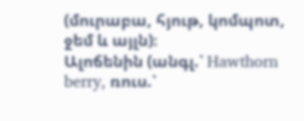(մուրաբա, հյութ, կոմպոտ, ջեմ և այլն)։
Ալոճենին (անգլ.՝ Hawthorn berry, ռուս.՝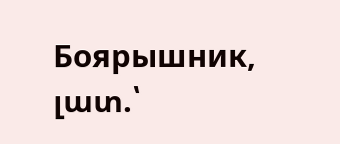Боярышник, լատ.՝